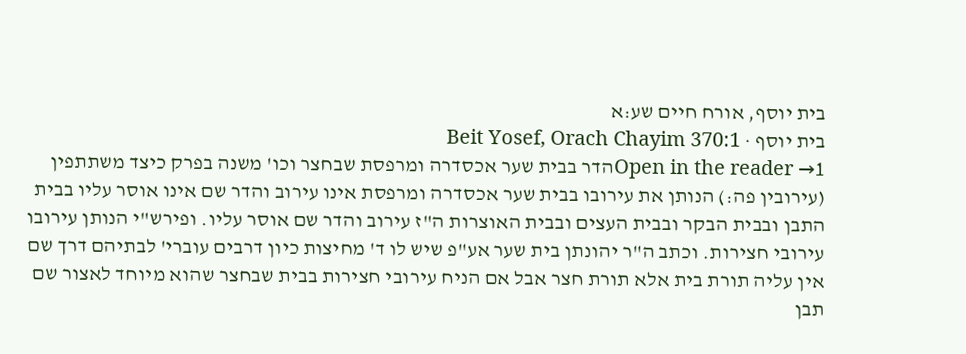בית יוסף, אורח חיים שע:א
בית יוסף · Beit Yosef, Orach Chayim 370:1
Open in the reader →1הדר בבית שער אכסדרה ומרפסת שבחצר וכו' משנה בפרק כיצד משתתפין (עירובין פה:) הנותן את עירובו בבית שער אכסדרה ומרפסת אינו עירוב והדר שם אינו אוסר עליו בבית התבן ובבית הבקר ובבית העצים ובבית האוצרות ה"ז עירוב והדר שם אוסר עליו. ופירש"י הנותן עירובו עירובי חצירות. וכתב ה"ר יהונתן בית שער אע"פ שיש לו ד' מחיצות כיון דרבים עוברי' לבתיהם דרך שם אין עליה תורת בית אלא תורת חצר אבל אם הניח עירובי חצירות בבית שבחצר שהוא מיוחד לאצור שם תבן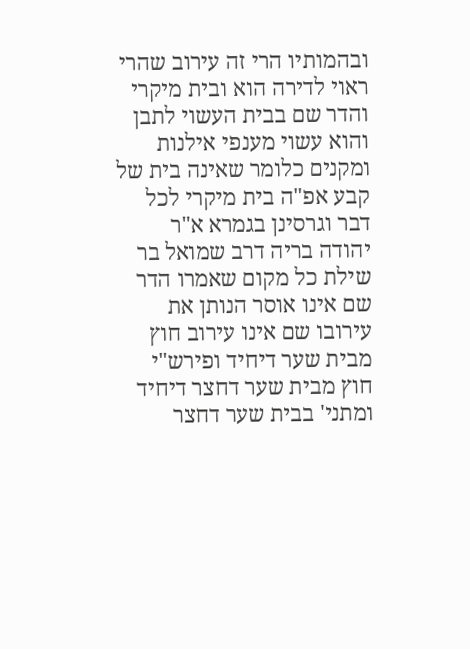ובהמותיו הרי זה עירוב שהרי ראוי לדירה הוא ובית מיקרי והדר שם בבית העשוי לתבן והוא עשוי מענפי אילנות ומקנים כלומר שאינה בית של קבע אפ"ה בית מיקרי לכל דבר וגרסינן בגמרא א"ר יהודה בריה דרב שמואל בר שילת כל מקום שאמרו הדר שם אינו אוסר הנותן את עירובו שם אינו עירוב חוץ מבית שער דיחיד ופירש"י חוץ מבית שער דחצר דיחיד ומתני' בבית שער דחצר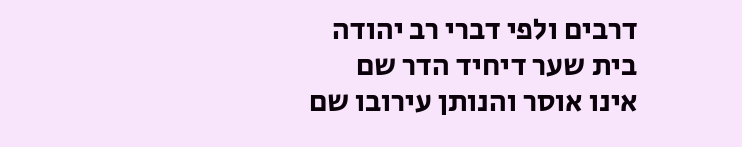דרבים ולפי דברי רב יהודה בית שער דיחיד הדר שם אינו אוסר והנותן עירובו שם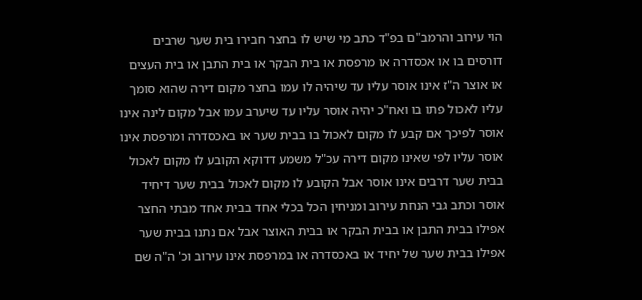הוי עירוב והרמב"ם בפ"ד כתב מי שיש לו בחצר חבירו בית שער שרבים דורסים בו או אכסדרה או מרפסת או בית הבקר או בית התבן או בית העצים או אוצר ה"ז אינו אוסר עליו עד שיהיה לו עמו בחצר מקום דירה שהוא סומך עליו לאכול פתו בו ואח"כ יהיה אוסר עליו עד שיערב עמו אבל מקום לינה אינו אוסר לפיכך אם קבע לו מקום לאכול בו בבית שער או באכסדרה ומרפסת אינו אוסר עליו לפי שאינו מקום דירה עכ"ל משמע דדוקא הקובע לו מקום לאכול בבית שער דרבים אינו אוסר אבל הקובע לו מקום לאכול בבית שער דיחיד אוסר וכתב גבי הנחת עירוב ומניחין הכל בכלי אחד בבית אחד מבתי החצר אפילו בבית התבן או בבית הבקר או בבית האוצר אבל אם נתנו בבית שער אפילו בבית שער של יחיד או באכסדרה או במרפסת אינו עירוב וכ' ה"ה שם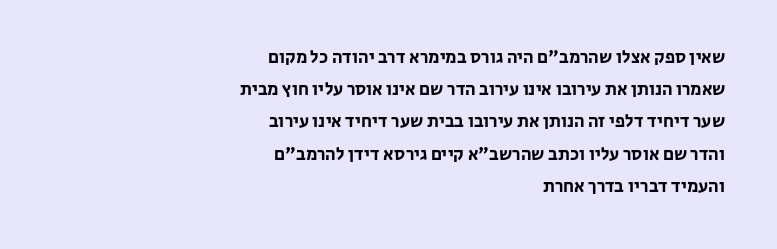שאין ספק אצלו שהרמב"ם היה גורס במימרא דרב יהודה כל מקום שאמרו הנותן את עירובו אינו עירוב הדר שם אינו אוסר עליו חוץ מבית שער דיחיד דלפי זה הנותן את עירובו בבית שער דיחיד אינו עירוב והדר שם אוסר עליו וכתב שהרשב"א קיים גירסא דידן להרמב"ם והעמיד דבריו בדרך אחרת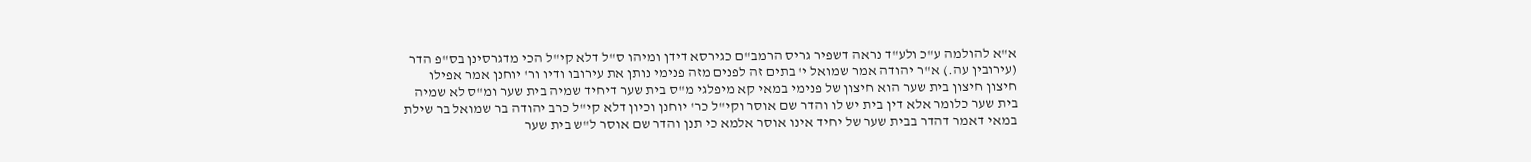א"א להולמה ע"כ ולע"ד נראה דשפיר גריס הרמב"ם כגירסא דידן ומיהו ס"ל דלא קי"ל הכי מדגרסינן בס"פ הדר (עירובין עה.) א"ר יהודה אמר שמואל י' בתים זה לפנים מזה פנימי נותן את עירובו ודיו ור' יוחנן אמר אפילו חיצון חיצון בית שער הוא חיצון של פנימי במאי קא מיפלגי מ"ס בית שער דיחיד שמיה בית שער ומ"ס לא שמיה בית שער כלומר אלא דין בית יש לו והדר שם אוסר וקי"ל כר' יוחנן וכיון דלא קי"ל כרב יהודה בר שמואל בר שילת במאי דאמר דהדר בבית שער של יחיד אינו אוסר אלמא כי תנן והדר שם אוסר ל"ש בית שער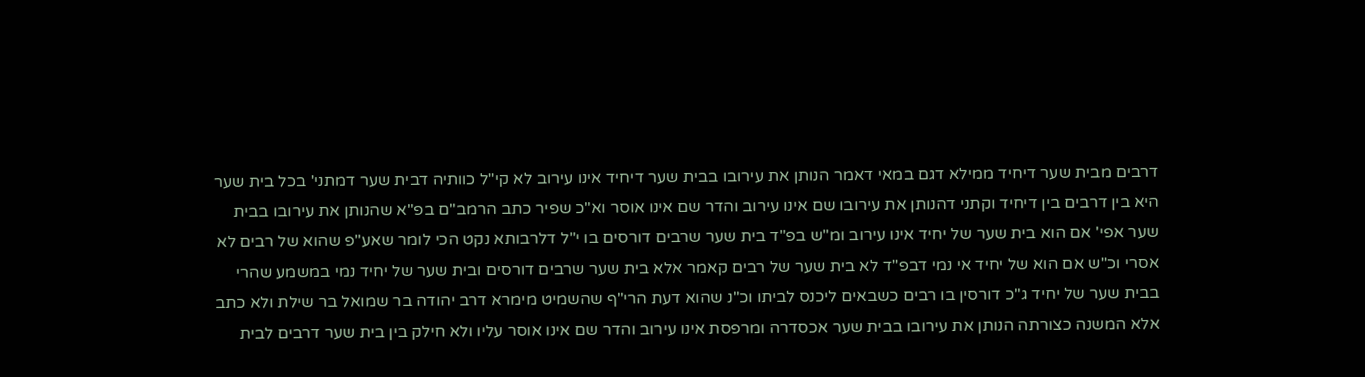דרבים מבית שער דיחיד ממילא דגם במאי דאמר הנותן את עירובו בבית שער דיחיד אינו עירוב לא קי"ל כוותיה דבית שער דמתני' בכל בית שער היא בין דרבים בין דיחיד וקתני דהנותן את עירובו שם אינו עירוב והדר שם אינו אוסר וא"כ שפיר כתב הרמב"ם בפ"א שהנותן את עירובו בבית שער אפי' אם הוא בית שער של יחיד אינו עירוב ומ"ש בפ"ד בית שער שרבים דורסים בו י"ל דלרבותא נקט הכי לומר שאע"פ שהוא של רבים לא אסרי וכ"ש אם הוא של יחיד אי נמי דבפ"ד לא בית שער של רבים קאמר אלא בית שער שרבים דורסים ובית שער של יחיד נמי במשמע שהרי בבית שער של יחיד ג"כ דורסין בו רבים כשבאים ליכנס לביתו וכ"נ שהוא דעת הרי"ף שהשמיט מימרא דרב יהודה בר שמואל בר שילת ולא כתב אלא המשנה כצורתה הנותן את עירובו בבית שער אכסדרה ומרפסת אינו עירוב והדר שם אינו אוסר עליו ולא חילק בין בית שער דרבים לבית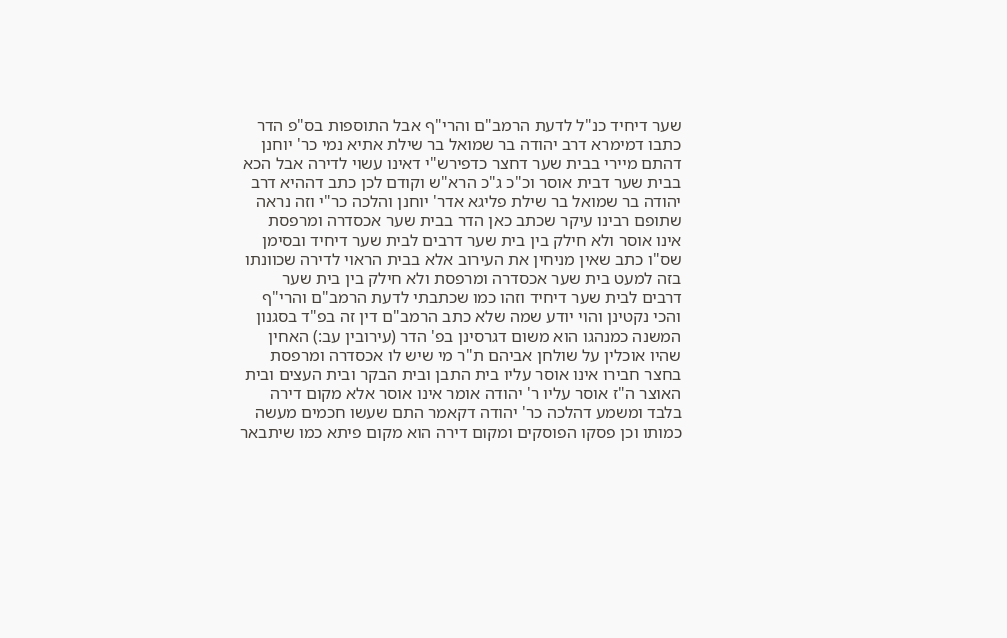שער דיחיד כנ"ל לדעת הרמב"ם והרי"ף אבל התוספות בס"פ הדר כתבו דמימרא דרב יהודה בר שמואל בר שילת אתיא נמי כר' יוחנן דהתם מיירי בבית שער דחצר כדפירש"י דאינו עשוי לדירה אבל הכא בבית שער דבית אוסר וכ"כ ג"כ הרא"ש וקודם לכן כתב דההיא דרב יהודה בר שמואל בר שילת פליגא אדר' יוחנן והלכה כר"י וזה נראה שתופם רבינו עיקר שכתב כאן הדר בבית שער אכסדרה ומרפסת אינו אוסר ולא חילק בין בית שער דרבים לבית שער דיחיד ובסימן שס"ו כתב שאין מניחין את העירוב אלא בבית הראוי לדירה שכוונתו בזה למעט בית שער אכסדרה ומרפסת ולא חילק בין בית שער דרבים לבית שער דיחיד וזהו כמו שכתבתי לדעת הרמב"ם והרי"ף והכי נקטינן והוי יודע שמה שלא כתב הרמב"ם דין זה בפ"ד בסגנון המשנה כמנהגו הוא משום דגרסינן בפ' הדר (עירובין עב:) האחין שהיו אוכלין על שולחן אביהם ת"ר מי שיש לו אכסדרה ומרפסת בחצר חבירו אינו אוסר עליו בית התבן ובית הבקר ובית העצים ובית האוצר ה"ז אוסר עליו ר' יהודה אומר אינו אוסר אלא מקום דירה בלבד ומשמע דהלכה כר' יהודה דקאמר התם שעשו חכמים מעשה כמותו וכן פסקו הפוסקים ומקום דירה הוא מקום פיתא כמו שיתבאר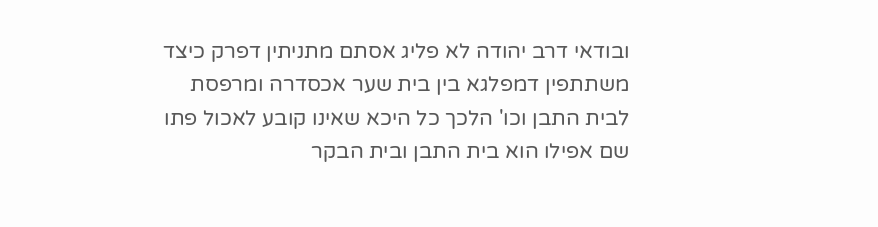ובודאי דרב יהודה לא פליג אסתם מתניתין דפרק כיצד משתתפין דמפלגא בין בית שער אכסדרה ומרפסת לבית התבן וכו' הלכך כל היכא שאינו קובע לאכול פתו שם אפילו הוא בית התבן ובית הבקר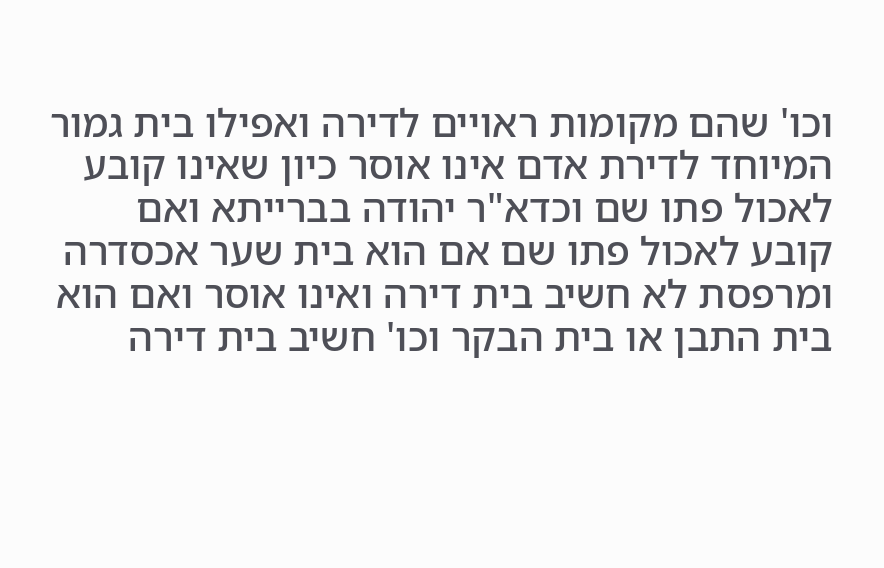וכו' שהם מקומות ראויים לדירה ואפילו בית גמור המיוחד לדירת אדם אינו אוסר כיון שאינו קובע לאכול פתו שם וכדא"ר יהודה בברייתא ואם קובע לאכול פתו שם אם הוא בית שער אכסדרה ומרפסת לא חשיב בית דירה ואינו אוסר ואם הוא בית התבן או בית הבקר וכו' חשיב בית דירה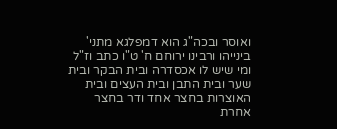ואוסר ובכה"ג הוא דמפלגא מתני' בינייהו ורבינו ירוחם ח' ט"ו כתב וז"ל ומי שיש לו אכסדרה ובית הבקר ובית שער ובית התבן ובית העצים ובית האוצרות בחצר אחד ודר בחצר אחרת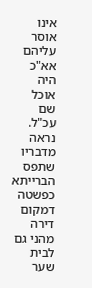אינו אוסר עליהם אא"כ היה אוכל שם עכ"ל. נראה מדבריו שתפס הברייתא כפשטה דמקום דירה מהני גם לבית שער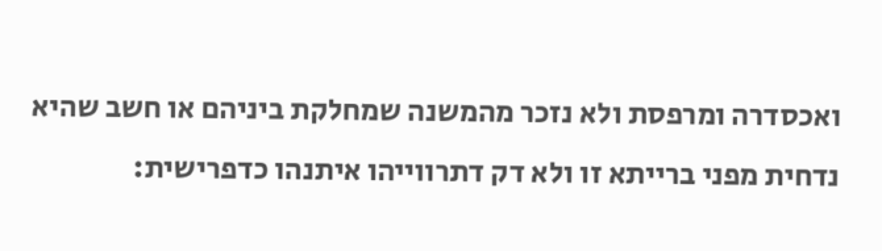ואכסדרה ומרפסת ולא נזכר מהמשנה שמחלקת ביניהם או חשב שהיא נדחית מפני ברייתא זו ולא דק דתרווייהו איתנהו כדפרישית: